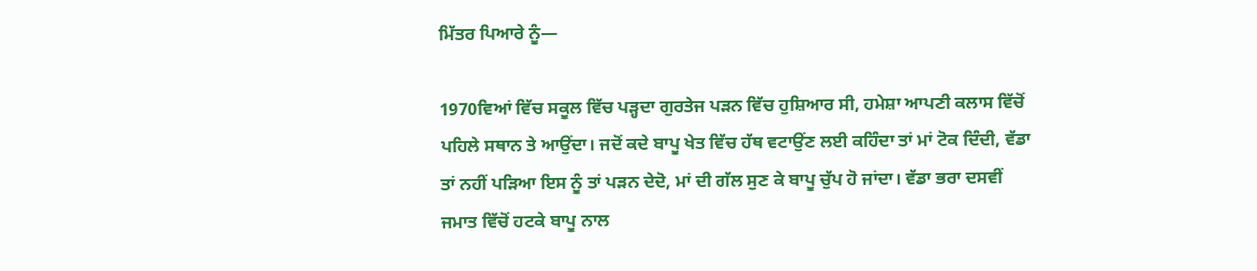ਮਿੱਤਰ ਪਿਆਰੇ ਨੂੰ—

1970ਵਿਆਂ ਵਿੱਚ ਸਕੂਲ ਵਿੱਚ ਪੜ੍ਹਦਾ ਗੁਰਤੇਜ ਪੜਨ ਵਿੱਚ ਹੁਸ਼ਿਆਰ ਸੀ, ਹਮੇਸ਼ਾ ਆਪਣੀ ਕਲਾਸ ਵਿੱਚੋਂ ਪਹਿਲੇ ਸਥਾਨ ਤੇ ਆਉਂਦਾ। ਜਦੋਂ ਕਦੇ ਬਾਪੂ ਖੇਤ ਵਿੱਚ ਹੱਥ ਵਟਾਉਂਣ ਲਈ ਕਹਿੰਦਾ ਤਾਂ ਮਾਂ ਟੋਕ ਦਿੰਦੀ, ਵੱਡਾ ਤਾਂ ਨਹੀਂ ਪੜਿਆ ਇਸ ਨੂੰ ਤਾਂ ਪੜਨ ਦੇਦੋ, ਮਾਂ ਦੀ ਗੱਲ ਸੁਣ ਕੇ ਬਾਪੂ ਚੁੱਪ ਹੋ ਜਾਂਦਾ। ਵੱਡਾ ਭਰਾ ਦਸਵੀਂ ਜਮਾਤ ਵਿੱਚੋਂ ਹਟਕੇ ਬਾਪੂ ਨਾਲ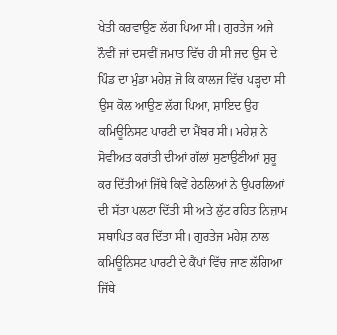ਖੇਤੀ ਕਰਵਾਉਣ ਲੱਗ ਪਿਆ ਸੀ। ਗੁਰਤੇਜ ਅਜੇ ਨੌਵੀਂ ਜਾਂ ਦਸਵੀਂ ਜਮਾਤ ਵਿੱਚ ਹੀ ਸੀ ਜਦ ਉਸ ਦੇ ਪਿੰਡ ਦਾ ਮੁੰਡਾ ਮਹੇਸ਼ ਜੋ ਕਿ ਕਾਲਜ ਵਿੱਚ ਪੜ੍ਹਦਾ ਸੀ ਉਸ ਕੋਲ ਆਉਣ ਲੱਗ ਪਿਆ, ਸ਼ਾਇਦ ਉਹ ਕਮਿਊਨਿਸਟ ਪਾਰਟੀ ਦਾ ਮੈਂਬਰ ਸੀ। ਮਹੇਸ਼ ਨੇ ਸੋਵੀਅਤ ਕਰਾਂਤੀ ਦੀਆਂ ਗੱਲਾਂ ਸੁਣਾਉਣੀਆਂ ਸ਼ੁਰੂ ਕਰ ਦਿੱਤੀਆਂ ਜਿੱਥੇ ਕਿਵੇਂ ਹੇਠਲਿਆਂ ਨੇ ਉਪਰਲਿਆਂ ਦੀ ਸੱਤਾ ਪਲਟਾ ਦਿੱਤੀ ਸੀ ਅਤੇ ਲੁੱਟ ਰਹਿਤ ਨਿਜ਼ਾਮ ਸਥਾਪਿਤ ਕਰ ਦਿੱਤਾ ਸੀ। ਗੁਰਤੇਜ ਮਹੇਸ਼ ਨਾਲ ਕਮਿਊਨਿਸਟ ਪਾਰਟੀ ਦੇ ਕੈਂਪਾਂ ਵਿੱਚ ਜਾਣ ਲੱਗਿਆ ਜਿੱਥੇ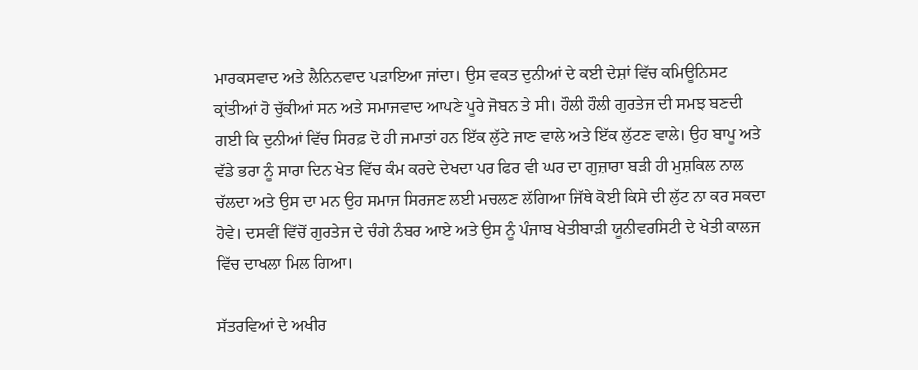ਮਾਰਕਸਵਾਦ ਅਤੇ ਲੈਨਿਨਵਾਦ ਪੜਾਇਆ ਜਾਂਦਾ। ਉਸ ਵਕਤ ਦੁਨੀਆਂ ਦੇ ਕਈ ਦੇਸ਼ਾਂ ਵਿੱਚ ਕਮਿਊਨਿਸਟ ਕ੍ਰਾਂਤੀਆਂ ਹੋ ਚੁੱਕੀਆਂ ਸਨ ਅਤੇ ਸਮਾਜਵਾਦ ਆਪਣੇ ਪੂਰੇ ਜੋਬਨ ਤੇ ਸੀ। ਹੌਲੀ ਹੌਲੀ ਗੁਰਤੇਜ ਦੀ ਸਮਝ ਬਣਦੀ ਗਈ ਕਿ ਦੁਨੀਆਂ ਵਿੱਚ ਸਿਰਫ਼ ਦੋ ਹੀ ਜਮਾਤਾਂ ਹਨ ਇੱਕ ਲੁੱਟੇ ਜਾਣ ਵਾਲੇ ਅਤੇ ਇੱਕ ਲੁੱਟਣ ਵਾਲੇ। ਉਹ ਬਾਪੂ ਅਤੇ ਵੱਡੇ ਭਰਾ ਨੂੰ ਸਾਰਾ ਦਿਨ ਖੇਤ ਵਿੱਚ ਕੰਮ ਕਰਦੇ ਦੇਖਦਾ ਪਰ ਫਿਰ ਵੀ ਘਰ ਦਾ ਗੁਜ਼ਾਰਾ ਬੜੀ ਹੀ ਮੁਸ਼ਕਿਲ ਨਾਲ ਚੱਲਦਾ ਅਤੇ ਉਸ ਦਾ ਮਨ ਉਹ ਸਮਾਜ ਸਿਰਜਣ ਲਈ ਮਚਲਣ ਲੱਗਿਆ ਜਿੱਥੇ ਕੋਈ ਕਿਸੇ ਦੀ ਲੁੱਟ ਨਾ ਕਰ ਸਕਦਾ ਹੋਵੇ। ਦਸਵੀਂ ਵਿੱਚੋਂ ਗੁਰਤੇਜ ਦੇ ਚੰਗੇ ਨੰਬਰ ਆਏ ਅਤੇ ਉਸ ਨੂੰ ਪੰਜਾਬ ਖੇਤੀਬਾੜੀ ਯੂਨੀਵਰਸਿਟੀ ਦੇ ਖੇਤੀ ਕਾਲਜ ਵਿੱਚ ਦਾਖਲਾ ਮਿਲ ਗਿਆ।

ਸੱਤਰਵਿਆਂ ਦੇ ਅਖੀਰ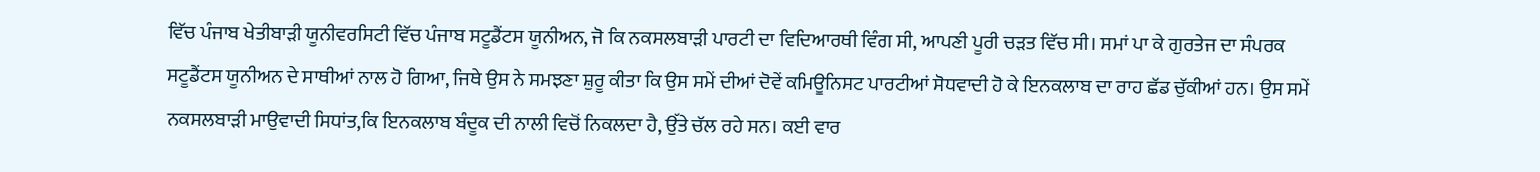ਵਿੱਚ ਪੰਜਾਬ ਖੇਤੀਬਾੜੀ ਯੂਨੀਵਰਸਿਟੀ ਵਿੱਚ ਪੰਜਾਬ ਸਟੂਡੈਂਟਸ ਯੂਨੀਅਨ, ਜੋ ਕਿ ਨਕਸਲਬਾੜੀ ਪਾਰਟੀ ਦਾ ਵਿਦਿਆਰਥੀ ਵਿੰਗ ਸੀ, ਆਪਣੀ ਪੂਰੀ ਚੜਤ ਵਿੱਚ ਸੀ। ਸਮਾਂ ਪਾ ਕੇ ਗੁਰਤੇਜ ਦਾ ਸੰਪਰਕ ਸਟੂਡੈਂਟਸ ਯੂਨੀਅਨ ਦੇ ਸਾਥੀਆਂ ਨਾਲ ਹੋ ਗਿਆ, ਜਿਥੇ ਉਸ ਨੇ ਸਮਝਣਾ ਸ਼ੁਰੂ ਕੀਤਾ ਕਿ ਉਸ ਸਮੇਂ ਦੀਆਂ ਦੋਵੇਂ ਕਮਿਊਨਿਸਟ ਪਾਰਟੀਆਂ ਸੋਧਵਾਦੀ ਹੋ ਕੇ ਇਨਕਲਾਬ ਦਾ ਰਾਹ ਛੱਡ ਚੁੱਕੀਆਂ ਹਨ। ਉਸ ਸਮੇਂ ਨਕਸਲਬਾੜੀ ਮਾਉਵਾਦੀ ਸਿਧਾਂਤ,ਕਿ ਇਨਕਲਾਬ ਬੰਦੂਕ ਦੀ ਨਾਲੀ ਵਿਚੋਂ ਨਿਕਲਦਾ ਹੈ, ਉੱਤੇ ਚੱਲ ਰਹੇ ਸਨ। ਕਈ ਵਾਰ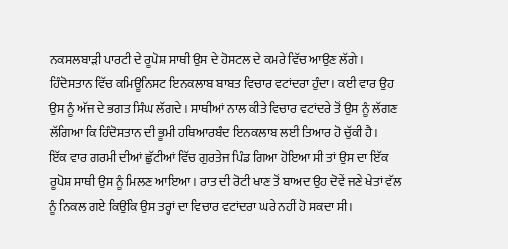ਨਕਸਲਬਾੜੀ ਪਾਰਟੀ ਦੇ ਰੂਪੋਸ਼ ਸਾਥੀ ਉਸ ਦੇ ਹੋਸਟਲ ਦੇ ਕਮਰੇ ਵਿੱਚ ਆਉਣ ਲੱਗੇ। ਹਿੰਦੋਸਤਾਨ ਵਿੱਚ ਕਮਿਊਨਿਸਟ ਇਨਕਲਾਬ ਬਾਬਤ ਵਿਚਾਰ ਵਟਾਂਦਰਾ ਹੁੰਦਾ। ਕਈ ਵਾਰ ਉਹ ਉਸ ਨੂੰ ਅੱਜ ਦੇ ਭਗਤ ਸਿੰਘ ਲੱਗਦੇ। ਸਾਥੀਆਂ ਨਾਲ ਕੀਤੇ ਵਿਚਾਰ ਵਟਾਂਦਰੇ ਤੋਂ ਉਸ ਨੂੰ ਲੱਗਣ ਲੱਗਿਆ ਕਿ ਹਿੰਦੋਸਤਾਨ ਦੀ ਭੂਮੀ ਹਥਿਆਰਬੰਦ ਇਨਕਲਾਬ ਲਈ ਤਿਆਰ ਹੋ ਚੁੱਕੀ ਹੈ।
ਇੱਕ ਵਾਰ ਗਰਮੀ ਦੀਆਂ ਛੁੱਟੀਆਂ ਵਿੱਚ ਗੁਰਤੇਜ ਪਿੰਡ ਗਿਆ ਹੋਇਆ ਸੀ ਤਾਂ ਉਸ ਦਾ ਇੱਕ ਰੂਪੋਸ਼ ਸਾਥੀ ਉਸ ਨੂੰ ਮਿਲਣ ਆਇਆ। ਰਾਤ ਦੀ ਰੋਟੀ ਖਾਣ ਤੋਂ ਬਾਅਦ ਉਹ ਦੋਵੇਂ ਜਣੇ ਖੇਤਾਂ ਵੱਲ ਨੂੰ ਨਿਕਲ ਗਏ ਕਿਉਂਕਿ ਉਸ ਤਰ੍ਹਾਂ ਦਾ ਵਿਚਾਰ ਵਟਾਂਦਰਾ ਘਰੇ ਨਹੀਂ ਹੋ ਸਕਦਾ ਸੀ।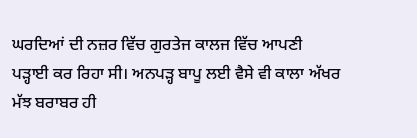ਘਰਦਿਆਂ ਦੀ ਨਜ਼ਰ ਵਿੱਚ ਗੁਰਤੇਜ ਕਾਲਜ ਵਿੱਚ ਆਪਣੀ ਪੜ੍ਹਾਈ ਕਰ ਰਿਹਾ ਸੀ। ਅਨਪੜ੍ਹ ਬਾਪੂ ਲਈ ਵੈਸੇ ਵੀ ਕਾਲਾ ਅੱਖਰ ਮੱਝ ਬਰਾਬਰ ਹੀ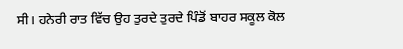ਸੀ। ਹਨੇਰੀ ਰਾਤ ਵਿੱਚ ਉਹ ਤੁਰਦੇ ਤੁਰਦੇ ਪਿੰਡੋਂ ਬਾਹਰ ਸਕੂਲ ਕੋਲ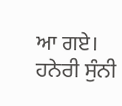ਆ ਗਏ। ਹਨੇਰੀ ਸੁੰਨੀ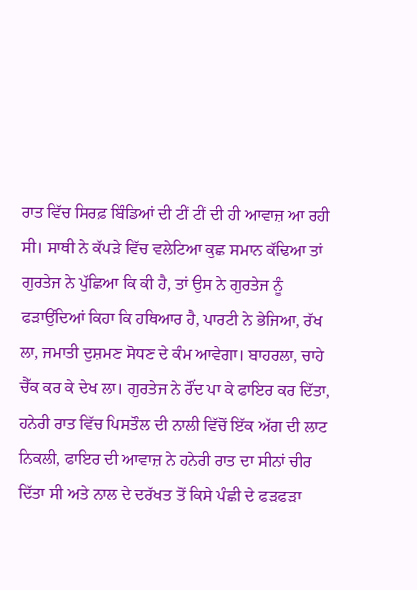ਰਾਤ ਵਿੱਚ ਸਿਰਫ਼ ਬਿੰਡਿਆਂ ਦੀ ਟੀਂ ਟੀਂ ਦੀ ਹੀ ਆਵਾਜ਼ ਆ ਰਹੀ ਸੀ। ਸਾਥੀ ਨੇ ਕੱਪੜੇ ਵਿੱਚ ਵਲੇਟਿਆ ਕੁਛ ਸਮਾਨ ਕੱਢਿਆ ਤਾਂ ਗੁਰਤੇਜ ਨੇ ਪੁੱਛਿਆ ਕਿ ਕੀ ਹੈ, ਤਾਂ ਉਸ ਨੇ ਗੁਰਤੇਜ ਨੂੰ ਫੜਾਉਂਦਿਆਂ ਕਿਹਾ ਕਿ ਹਥਿਆਰ ਹੈ, ਪਾਰਟੀ ਨੇ ਭੇਜਿਆ, ਰੱਖ ਲਾ, ਜਮਾਤੀ ਦੁਸ਼ਮਣ ਸੋਧਣ ਦੇ ਕੰਮ ਆਵੇਗਾ। ਬਾਹਰਲਾ, ਚਾਹੇ ਚੈੱਕ ਕਰ ਕੇ ਦੇਖ ਲਾ। ਗੁਰਤੇਜ ਨੇ ਰੌਂਦ ਪਾ ਕੇ ਫਾਇਰ ਕਰ ਦਿੱਤਾ, ਹਨੇਰੀ ਰਾਤ ਵਿੱਚ ਪਿਸਤੌਲ ਦੀ ਨਾਲੀ ਵਿੱਚੋਂ ਇੱਕ ਅੱਗ ਦੀ ਲਾਟ ਨਿਕਲੀ, ਫਾਇਰ ਦੀ ਆਵਾਜ਼ ਨੇ ਹਨੇਰੀ ਰਾਤ ਦਾ ਸੀਨਾਂ ਚੀਰ ਦਿੱਤਾ ਸੀ ਅਤੇ ਨਾਲ ਦੇ ਦਰੱਖਤ ਤੋਂ ਕਿਸੇ ਪੰਛੀ ਦੇ ਫੜਫੜਾ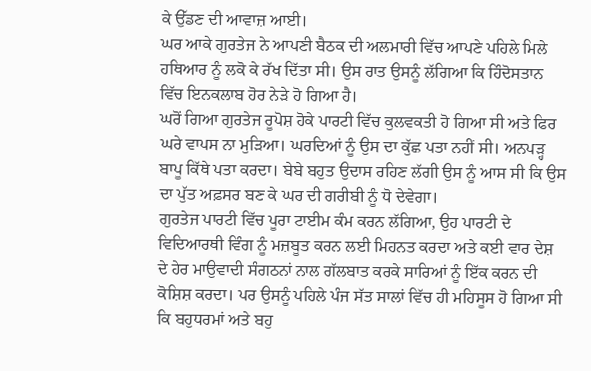ਕੇ ਉੱਡਣ ਦੀ ਆਵਾਜ਼ ਆਈ।
ਘਰ ਆਕੇ ਗੁਰਤੇਜ ਨੇ ਆਪਣੀ ਬੈਠਕ ਦੀ ਅਲਮਾਰੀ ਵਿੱਚ ਆਪਣੇ ਪਹਿਲੇ ਮਿਲੇ ਹਥਿਆਰ ਨੂੰ ਲਕੋ ਕੇ ਰੱਖ ਦਿੱਤਾ ਸੀ। ਉਸ ਰਾਤ ਉਸਨੂੰ ਲੱਗਿਆ ਕਿ ਹਿੰਦੋਸਤਾਨ ਵਿੱਚ ਇਨਕਲਾਬ ਹੋਰ ਨੇੜੇ ਹੋ ਗਿਆ ਹੈ।
ਘਰੋਂ ਗਿਆ ਗੁਰਤੇਜ ਰੂਪੋਸ਼ ਹੋਕੇ ਪਾਰਟੀ ਵਿੱਚ ਕੁਲਵਕਤੀ ਹੋ ਗਿਆ ਸੀ ਅਤੇ ਫਿਰ ਘਰੇ ਵਾਪਸ ਨਾ ਮੁੜਿਆ। ਘਰਦਿਆਂ ਨੂੰ ਉਸ ਦਾ ਕੁੱਛ ਪਤਾ ਨਹੀਂ ਸੀ। ਅਨਪੜ੍ਹ ਬਾਪੂ ਕਿੱਥੇ ਪਤਾ ਕਰਦਾ। ਬੇਬੇ ਬਹੁਤ ਉਦਾਸ ਰਹਿਣ ਲੱਗੀ ਉਸ ਨੂੰ ਆਸ ਸੀ ਕਿ ਉਸ ਦਾ ਪੁੱਤ ਅਫ਼ਸਰ ਬਣ ਕੇ ਘਰ ਦੀ ਗਰੀਬੀ ਨੂੰ ਧੋ ਦੇਵੇਗਾ।
ਗੁਰਤੇਜ ਪਾਰਟੀ ਵਿੱਚ ਪੂਰਾ ਟਾਈਮ ਕੰਮ ਕਰਨ ਲੱਗਿਆ, ਉਹ ਪਾਰਟੀ ਦੇ ਵਿਦਿਆਰਥੀ ਵਿੰਗ ਨੂੰ ਮਜ਼ਬੂਤ ਕਰਨ ਲਈ ਮਿਹਨਤ ਕਰਦਾ ਅਤੇ ਕਈ ਵਾਰ ਦੇਸ਼ ਦੇ ਹੇਰ ਮਾਉਵਾਦੀ ਸੰਗਠਨਾਂ ਨਾਲ ਗੱਲਬਾਤ ਕਰਕੇ ਸਾਰਿਆਂ ਨੂੰ ਇੱਕ ਕਰਨ ਦੀ ਕੋਸ਼ਿਸ਼ ਕਰਦਾ। ਪਰ ਉਸਨੂੰ ਪਹਿਲੇ ਪੰਜ ਸੱਤ ਸਾਲਾਂ ਵਿੱਚ ਹੀ ਮਹਿਸੂਸ ਹੋ ਗਿਆ ਸੀ ਕਿ ਬਹੁਧਰਮਾਂ ਅਤੇ ਬਹੁ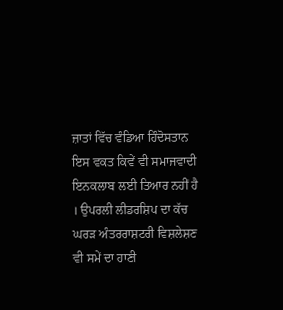ਜ਼ਾਤਾਂ ਵਿੱਚ ਵੰਡਿਆ ਹਿੰਦੋਸਤਾਨ ਇਸ ਵਕਤ ਕਿਵੇਂ ਵੀ ਸਮਾਜਵਾਦੀ ਇਨਕਲਾਬ ਲਈ ਤਿਆਰ ਨਹੀਂ ਹੈ । ਉਪਰਲੀ ਲੀਡਰਸ਼ਿਪ ਦਾ ਕੱਚ ਘਰੜ ਅੰਤਰਰਾਸ਼ਟਰੀ ਵਿਸ਼ਲੇਸ਼ਣ ਵੀ ਸਮੇਂ ਦਾ ਹਾਣੀ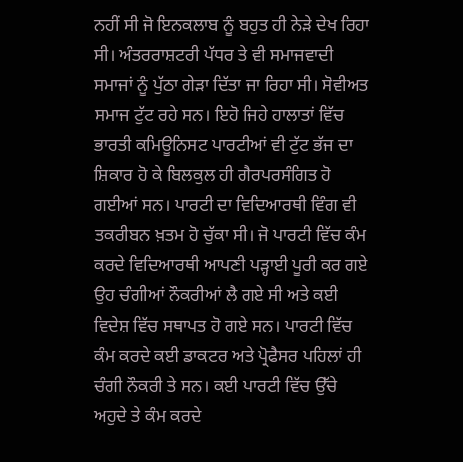ਨਹੀਂ ਸੀ ਜੋ ਇਨਕਲਾਬ ਨੂੰ ਬਹੁਤ ਹੀ ਨੇੜੇ ਦੇਖ ਰਿਹਾ ਸੀ। ਅੰਤਰਰਾਸ਼ਟਰੀ ਪੱਧਰ ਤੇ ਵੀ ਸਮਾਜਵਾਦੀ ਸਮਾਜਾਂ ਨੂੰ ਪੁੱਠਾ ਗੇੜਾ ਦਿੱਤਾ ਜਾ ਰਿਹਾ ਸੀ। ਸੋਵੀਅਤ ਸਮਾਜ ਟੁੱਟ ਰਹੇ ਸਨ। ਇਹੋ ਜਿਹੇ ਹਾਲਾਤਾਂ ਵਿੱਚ ਭਾਰਤੀ ਕਮਿਊਨਿਸਟ ਪਾਰਟੀਆਂ ਵੀ ਟੁੱਟ ਭੱਜ ਦਾ ਸ਼ਿਕਾਰ ਹੋ ਕੇ ਬਿਲਕੁਲ ਹੀ ਗੈਰਪਰਸੰਗਿਤ ਹੋ ਗਈਆਂ ਸਨ। ਪਾਰਟੀ ਦਾ ਵਿਦਿਆਰਥੀ ਵਿੰਗ ਵੀ ਤਕਰੀਬਨ ਖ਼ਤਮ ਹੋ ਚੁੱਕਾ ਸੀ। ਜੋ ਪਾਰਟੀ ਵਿੱਚ ਕੰਮ ਕਰਦੇ ਵਿਦਿਆਰਥੀ ਆਪਣੀ ਪੜ੍ਹਾਈ ਪੂਰੀ ਕਰ ਗਏ ਉਹ ਚੰਗੀਆਂ ਨੌਕਰੀਆਂ ਲੈ ਗਏ ਸੀ ਅਤੇ ਕਈ ਵਿਦੇਸ਼ ਵਿੱਚ ਸਥਾਪਤ ਹੋ ਗਏ ਸਨ। ਪਾਰਟੀ ਵਿੱਚ ਕੰਮ ਕਰਦੇ ਕਈ ਡਾਕਟਰ ਅਤੇ ਪ੍ਰੋਫੈਸਰ ਪਹਿਲਾਂ ਹੀ ਚੰਗੀ ਨੌਕਰੀ ਤੇ ਸਨ। ਕਈ ਪਾਰਟੀ ਵਿੱਚ ਉੱਚੇ ਅਹੁਦੇ ਤੇ ਕੰਮ ਕਰਦੇ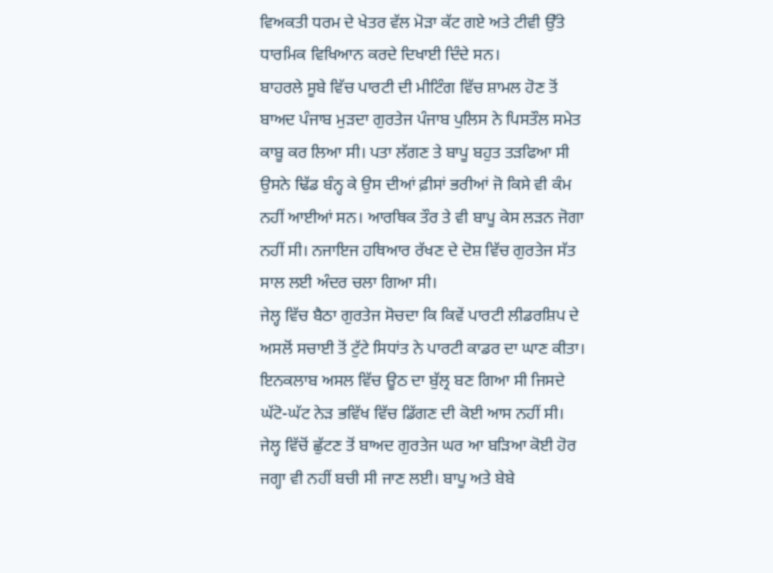ਵਿਅਕਤੀ ਧਰਮ ਦੇ ਖੇਤਰ ਵੱਲ ਮੋੜਾ ਕੱਟ ਗਏ ਅਤੇ ਟੀਵੀ ਉੱਤੇ ਧਾਰਮਿਕ ਵਿਖਿਆਨ ਕਰਦੇ ਦਿਖਾਈ ਦਿੰਦੇ ਸਨ।
ਬਾਹਰਲੇ ਸੂਬੇ ਵਿੱਚ ਪਾਰਟੀ ਦੀ ਮੀਟਿੰਗ ਵਿੱਚ ਸ਼ਾਮਲ ਹੋਣ ਤੋਂ ਬਾਅਦ ਪੰਜਾਬ ਮੁੜਦਾ ਗੁਰਤੇਜ ਪੰਜਾਬ ਪੁਲਿਸ ਨੇ ਪਿਸਤੌਲ ਸਮੇਤ ਕਾਬੂ ਕਰ ਲਿਆ ਸੀ। ਪਤਾ ਲੱਗਣ ਤੇ ਬਾਪੂ ਬਹੁਤ ਤੜਫਿਆ ਸੀ ਉਸਨੇ ਢਿੱਡ ਬੰਨ੍ਹ ਕੇ ਉਸ ਦੀਆਂ ਫ਼ੀਸਾਂ ਭਰੀਆਂ ਜੋ ਕਿਸੇ ਵੀ ਕੰਮ ਨਹੀਂ ਆਈਆਂ ਸਨ। ਆਰਥਿਕ ਤੌਰ ਤੇ ਵੀ ਬਾਪੂ ਕੇਸ ਲੜਨ ਜੋਗਾ ਨਹੀਂ ਸੀ। ਨਜਾਇਜ ਹਥਿਆਰ ਰੱਖਣ ਦੇ ਦੋਸ਼ ਵਿੱਚ ਗੁਰਤੇਜ ਸੱਤ ਸਾਲ ਲਈ ਅੰਦਰ ਚਲਾ ਗਿਆ ਸੀ।
ਜੇਲ੍ਹ ਵਿੱਚ ਬੈਠਾ ਗੁਰਤੇਜ ਸੋਚਦਾ ਕਿ ਕਿਵੇਂ ਪਾਰਟੀ ਲੀਡਰਸ਼ਿਪ ਦੇ ਅਸਲੋਂ ਸਚਾਈ ਤੋਂ ਟੁੱਟੇ ਸਿਧਾਂਤ ਨੇ ਪਾਰਟੀ ਕਾਡਰ ਦਾ ਘਾਣ ਕੀਤਾ। ਇਨਕਲਾਬ ਅਸਲ ਵਿੱਚ ਊਠ ਦਾ ਬੁੱਲ੍ਰ ਬਣ ਗਿਆ ਸੀ ਜਿਸਦੇ ਘੱਟੋ-ਘੱਟ ਨੇੜ ਭਵਿੱਖ ਵਿੱਚ ਡਿੱਗਣ ਦੀ ਕੋਈ ਆਸ ਨਹੀਂ ਸੀ।
ਜੇਲ੍ਹ ਵਿੱਚੋਂ ਛੁੱਟਣ ਤੋਂ ਬਾਅਦ ਗੁਰਤੇਜ ਘਰ ਆ ਬੜਿਆ ਕੋਈ ਹੋਰ ਜਗ੍ਹਾ ਵੀ ਨਹੀਂ ਬਚੀ ਸੀ ਜਾਣ ਲਈ। ਬਾਪੂ ਅਤੇ ਬੇਬੇ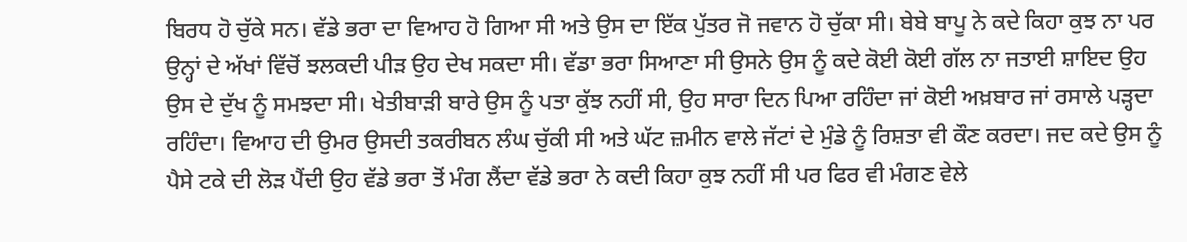ਬਿਰਧ ਹੋ ਚੁੱਕੇ ਸਨ। ਵੱਡੇ ਭਰਾ ਦਾ ਵਿਆਹ ਹੋ ਗਿਆ ਸੀ ਅਤੇ ਉਸ ਦਾ ਇੱਕ ਪੁੱਤਰ ਜੋ ਜਵਾਨ ਹੋ ਚੁੱਕਾ ਸੀ। ਬੇਬੇ ਬਾਪੂ ਨੇ ਕਦੇ ਕਿਹਾ ਕੁਝ ਨਾ ਪਰ ਉਨ੍ਹਾਂ ਦੇ ਅੱਖਾਂ ਵਿੱਚੋਂ ਝਲਕਦੀ ਪੀੜ ਉਹ ਦੇਖ ਸਕਦਾ ਸੀ। ਵੱਡਾ ਭਰਾ ਸਿਆਣਾ ਸੀ ਉਸਨੇ ਉਸ ਨੂੰ ਕਦੇ ਕੋਈ ਕੋਈ ਗੱਲ ਨਾ ਜਤਾਈ ਸ਼ਾਇਦ ਉਹ ਉਸ ਦੇ ਦੁੱਖ ਨੂੰ ਸਮਝਦਾ ਸੀ। ਖੇਤੀਬਾੜੀ ਬਾਰੇ ਉਸ ਨੂੰ ਪਤਾ ਕੁੱਝ ਨਹੀਂ ਸੀ, ਉਹ ਸਾਰਾ ਦਿਨ ਪਿਆ ਰਹਿੰਦਾ ਜਾਂ ਕੋਈ ਅਖ਼ਬਾਰ ਜਾਂ ਰਸਾਲੇ ਪੜ੍ਹਦਾ ਰਹਿੰਦਾ। ਵਿਆਹ ਦੀ ਉਮਰ ਉਸਦੀ ਤਕਰੀਬਨ ਲੰਘ ਚੁੱਕੀ ਸੀ ਅਤੇ ਘੱਟ ਜ਼ਮੀਨ ਵਾਲੇ ਜੱਟਾਂ ਦੇ ਮੁੰਡੇ ਨੂੰ ਰਿਸ਼ਤਾ ਵੀ ਕੌਣ ਕਰਦਾ। ਜਦ ਕਦੇ ਉਸ ਨੂੰ ਪੈਸੇ ਟਕੇ ਦੀ ਲੋੜ ਪੈਂਦੀ ਉਹ ਵੱਡੇ ਭਰਾ ਤੋਂ ਮੰਗ ਲੈਂਦਾ ਵੱਡੇ ਭਰਾ ਨੇ ਕਦੀ ਕਿਹਾ ਕੁਝ ਨਹੀਂ ਸੀ ਪਰ ਫਿਰ ਵੀ ਮੰਗਣ ਵੇਲੇ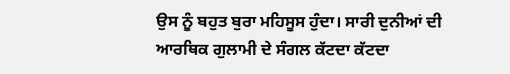ਉਸ ਨੂੰ ਬਹੁਤ ਬੁਰਾ ਮਹਿਸੂਸ ਹੁੰਦਾ। ਸਾਰੀ ਦੁਨੀਆਂ ਦੀ ਆਰਥਿਕ ਗੁਲਾਮੀ ਦੇ ਸੰਗਲ ਕੱਟਦਾ ਕੱਟਦਾ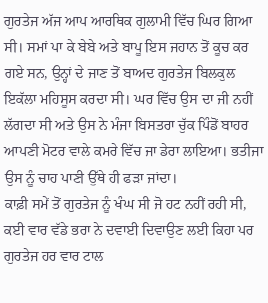ਗੁਰਤੇਜ ਅੱਜ ਆਪ ਆਰਥਿਕ ਗੁਲਾਮੀ ਵਿੱਚ ਘਿਰ ਗਿਆ ਸੀ। ਸਮਾਂ ਪਾ ਕੇ ਬੇਬੇ ਅਤੇ ਬਾਪੂ ਇਸ ਜਹਾਨ ਤੋਂ ਕੂਚ ਕਰ ਗਏ ਸਨ, ਉਨ੍ਹਾਂ ਦੇ ਜਾਣ ਤੋਂ ਬਾਅਦ ਗੁਰਤੇਜ ਬਿਲਕੁਲ ਇਕੱਲਾ ਮਹਿਸੂਸ ਕਰਦਾ ਸੀ। ਘਰ ਵਿੱਚ ਉਸ ਦਾ ਜੀ ਨਹੀਂ ਲੱਗਦਾ ਸੀ ਅਤੇ ਉਸ ਨੇ ਮੰਜਾ ਬਿਸਤਰਾ ਚੁੱਕ ਪਿੰਡੋਂ ਬਾਹਰ ਆਪਣੀ ਮੋਟਰ ਵਾਲੇ ਕਮਰੇ ਵਿੱਚ ਜਾ ਡੇਰਾ ਲਾਇਆ। ਭਤੀਜਾ ਉਸ ਨੂੰ ਚਾਹ ਪਾਣੀ ਉੱਥੇ ਹੀ ਫੜਾ ਜਾਂਦਾ।
ਕਾਫ਼ੀ ਸਮੇਂ ਤੋਂ ਗੁਰਤੇਜ ਨੂੰ ਖੰਘ ਸੀ ਜੋ ਹਟ ਨਹੀਂ ਰਹੀ ਸੀ, ਕਈ ਵਾਰ ਵੱਡੇ ਭਰਾ ਨੇ ਦਵਾਈ ਦਿਵਾਉਣ ਲਈ ਕਿਹਾ ਪਰ ਗੁਰਤੇਜ ਹਰ ਵਾਰ ਟਾਲ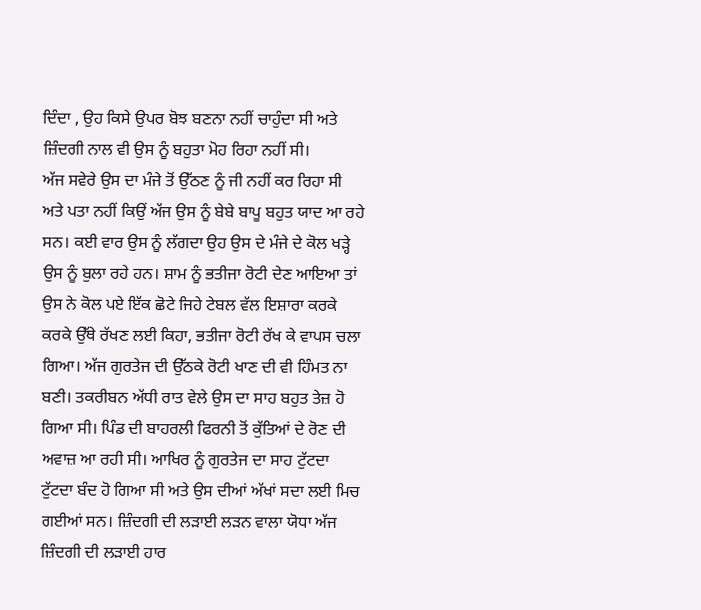ਦਿੰਦਾ , ਉਹ ਕਿਸੇ ਉਪਰ ਬੋਝ ਬਣਨਾ ਨਹੀਂ ਚਾਹੁੰਦਾ ਸੀ ਅਤੇ ਜ਼ਿੰਦਗੀ ਨਾਲ ਵੀ ਉਸ ਨੂੰ ਬਹੁਤਾ ਮੋਹ ਰਿਹਾ ਨਹੀਂ ਸੀ।
ਅੱਜ ਸਵੇਰੇ ਉਸ ਦਾ ਮੰਜੇ ਤੋਂ ਉੱਠਣ ਨੂੰ ਜੀ ਨਹੀਂ ਕਰ ਰਿਹਾ ਸੀ ਅਤੇ ਪਤਾ ਨਹੀਂ ਕਿਉਂ ਅੱਜ ਉਸ ਨੂੰ ਬੇਬੇ ਬਾਪੂ ਬਹੁਤ ਯਾਦ ਆ ਰਹੇ ਸਨ। ਕਈ ਵਾਰ ਉਸ ਨੂੰ ਲੱਗਦਾ ਉਹ ਉਸ ਦੇ ਮੰਜੇ ਦੇ ਕੋਲ ਖੜ੍ਹੇ ਉਸ ਨੂੰ ਬੁਲਾ ਰਹੇ ਹਨ। ਸ਼ਾਮ ਨੂੰ ਭਤੀਜਾ ਰੋਟੀ ਦੇਣ ਆਇਆ ਤਾਂ ਉਸ ਨੇ ਕੋਲ ਪਏ ਇੱਕ ਛੋਟੇ ਜਿਹੇ ਟੇਬਲ ਵੱਲ ਇਸ਼ਾਰਾ ਕਰਕੇ ਕਰਕੇ ਉੱਥੇ ਰੱਖਣ ਲਈ ਕਿਹਾ, ਭਤੀਜਾ ਰੋਟੀ ਰੱਖ ਕੇ ਵਾਪਸ ਚਲਾ ਗਿਆ। ਅੱਜ ਗੁਰਤੇਜ ਦੀ ਉੱਠਕੇ ਰੋਟੀ ਖਾਣ ਦੀ ਵੀ ਹਿੰਮਤ ਨਾ ਬਣੀ। ਤਕਰੀਬਨ ਅੱਧੀ ਰਾਤ ਵੇਲੇ ਉਸ ਦਾ ਸਾਹ ਬਹੁਤ ਤੇਜ਼ ਹੋ ਗਿਆ ਸੀ। ਪਿੰਡ ਦੀ ਬਾਹਰਲੀ ਫਿਰਨੀ ਤੋਂ ਕੁੱਤਿਆਂ ਦੇ ਰੋਣ ਦੀ ਅਵਾਜ਼ ਆ ਰਹੀ ਸੀ। ਆਖਿਰ ਨੂੰ ਗੁਰਤੇਜ ਦਾ ਸਾਹ ਟੁੱਟਦਾ ਟੁੱਟਦਾ ਬੰਦ ਹੋ ਗਿਆ ਸੀ ਅਤੇ ਉਸ ਦੀਆਂ ਅੱਖਾਂ ਸਦਾ ਲਈ ਮਿਚ ਗਈਆਂ ਸਨ। ਜ਼ਿੰਦਗੀ ਦੀ ਲੜਾਈ ਲੜਨ ਵਾਲਾ ਯੋਧਾ ਅੱਜ ਜ਼ਿੰਦਗੀ ਦੀ ਲੜਾਈ ਹਾਰ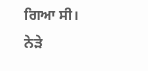ਗਿਆ ਸੀ। ਨੇੜੇ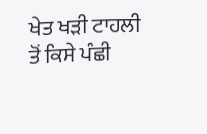ਖੇਤ ਖੜੀ ਟਾਹਲੀ ਤੋਂ ਕਿਸੇ ਪੰਛੀ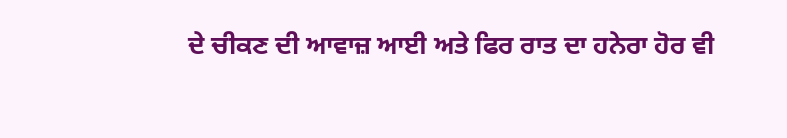ਦੇ ਚੀਕਣ ਦੀ ਆਵਾਜ਼ ਆਈ ਅਤੇ ਫਿਰ ਰਾਤ ਦਾ ਹਨੇਰਾ ਹੋਰ ਵੀ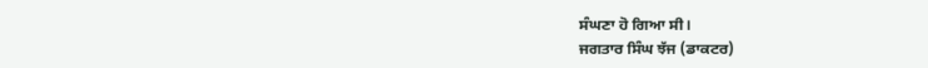ਸੰਘਣਾ ਹੋ ਗਿਆ ਸੀ।
ਜਗਤਾਰ ਸਿੰਘ ਝੱਜ (ਡਾਕਟਰ)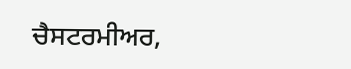ਚੈਸਟਰਮੀਅਰ,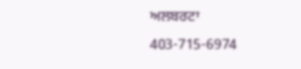ਅਲਬਰਟਾ
403-715-6974